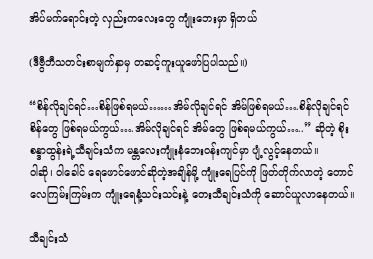အိပ်မက်ရောင်းတဲ့ လှည်းကလေးတွေ ကျုံးဘေးမှာ ရှိတယ်

(ဒီဗွီဘီသတင်းစာမျက်နှာမှ တဆင့်ကူးယူဖော်ပြပါသည်။)

“စိန်လိုချင်ရင်…စိန်ဖြစ်ရမယ်……အိမ်လိုချင်ရင် အိမ်ဖြစ်ရမယ်….စိန်လိုချင်ရင် စိန်တွေ ဖြစ်ရမယ်ကွယ်….အိမ်လိုချင်ရင် အိမ်တွေ ဖြစ်ရမယ်ကွယ်…..” ဆိုတဲ့ စိုးစန္ဒာထွန်းရဲ့သီချင်းသံက မန္တလေးကျုံးနံဘေးဝန်းကျင်မှာ ပျံ့လွင့်နေတယ်။
ဝါဆို၊ ဝါခေါင် ရေဖောင်ဖောင်ဆိုတဲ့အချိန်မို့ ကျုံးရေပြင်ကို ဖြတ်တိုက်လာတဲ့ တောင်လေကြမ်းကြမ်းက ကျုံးရေနံ့သင်းသင်းနဲ့ တေးသီချင်းသံကို ဆောင်ယူလာနေတယ်။

သီချင်းသံ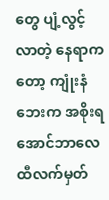တွေ ပျံ့လွင့်လာတဲ့ နေရာကတော့ ကျုံးနံဘေးက အစိုးရ အောင်ဘာလေထီလက်မှတ်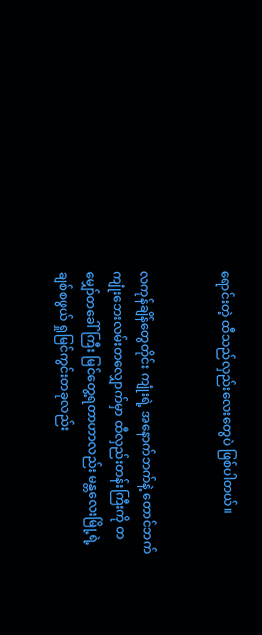ရောင်းတဲ့ ထီသည်လှည်းလေးတွေပဲ ဖြစ်ပါတယ်။


လကုန်ချိန်တွေတိုင်း ကျုံးရဲ့ အနောက်ဘက်နဲ့ တောင်ဘက် ကျုံးဘေးလမ်းတလျှောက်မှာ ထီလှည်းတန်းကြီးကို တမျှော်တခေါ်ကြီး မြင်တွေ့ရတာဟာလည်း မန္တလေးမြို့ရဲ့ ချစ်စဖွယ် ရှုမြင်ကွင်းတခုလည်း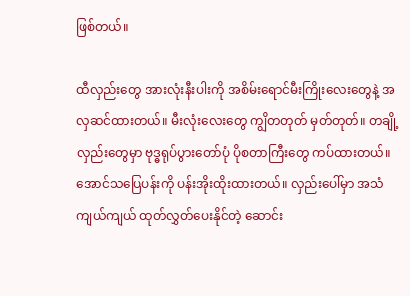ဖြစ်တယ်။

ထီလှည်းတွေ အားလုံးနီးပါးကို အစိမ်းရောင်မီးကြိုးလေးတွေနဲ့ အလှဆင်ထားတယ်။ မီးလုံးလေးတွေ ကျွိတတုတ် မှတ်တုတ်။ တချို့လှည်းတွေမှာ ဗုဒ္ဓရုပ်ပွားတော်ပုံ ပိုစတာကြီးတွေ ကပ်ထားတယ်။ အောင်သပြေပန်းကို ပန်းအိုးထိုးထားတယ်။ လှည်းပေါ်မှာ အသံကျယ်ကျယ် ထုတ်လွှတ်ပေးနိုင်တဲ့ ဆောင်း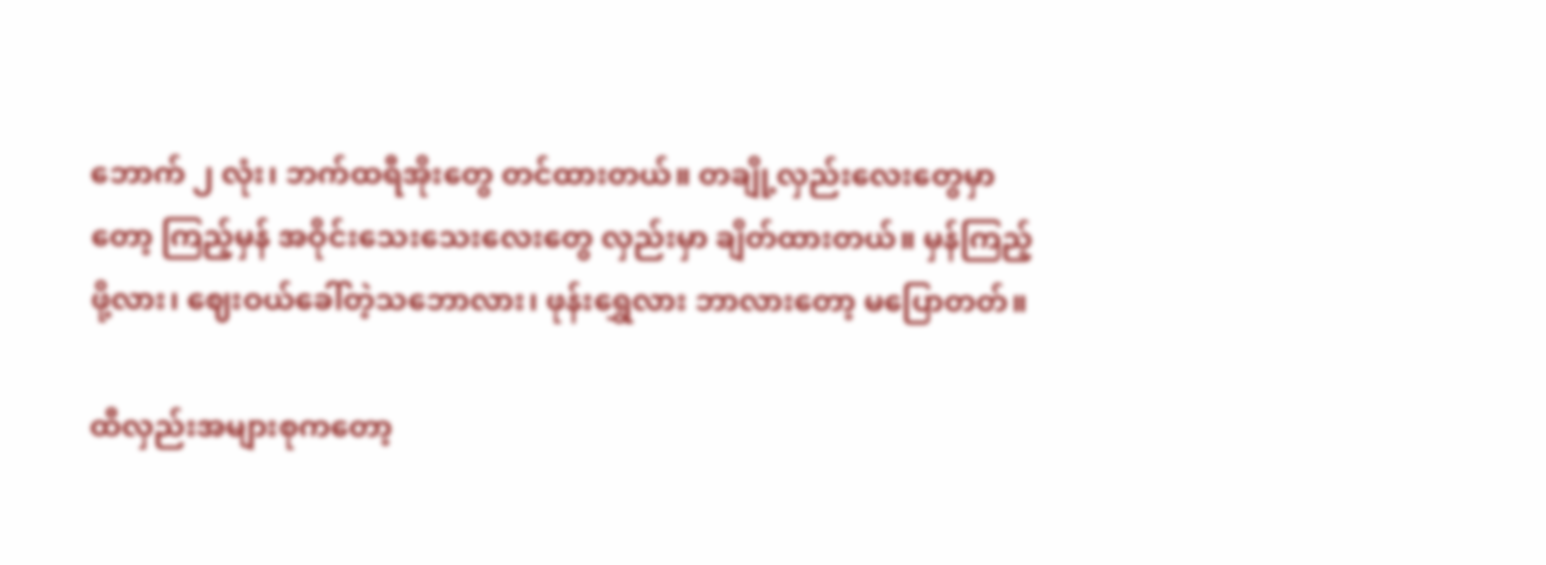ဘောက် ၂ လုံး၊ ဘက်ထရီအိုးတွေ တင်ထားတယ်။ တချို့လှည်းလေးတွေမှာတော့ ကြည့်မှန် အဝိုင်းသေးသေးလေးတွေ လှည်းမှာ ချိတ်ထားတယ်။ မှန်ကြည့်ဖို့လား၊ ဈေးဝယ်ခေါ်တဲ့သဘောလား၊ ဖုန်းရွှေလား ဘာလားတော့ မပြောတတ်။

ထီလှည်းအများစုကတော့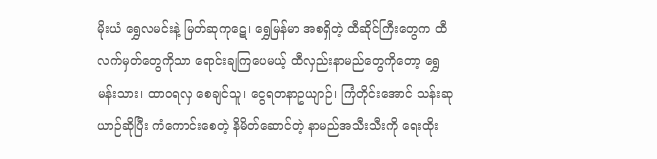မိုးယံ ရွှေလမင်းနဲ့ မြတ်ဆုကုဋေ၊ ရွှေမြန်မာ အစရှိတဲ့ ထီဆိုင်ကြီးတွေက ထီလက်မှတ်တွေကိုသာ ရောင်းချကြပေမယ့် ထီလှည်းနာမည်တွေကိုတော့ ရွှေမန်းသား၊ ထာဝရလှ စေချင်သူ၊ ငွေရတနာဥယျာဉ်၊ ကြံတိုင်းအောင် သန်းဆုယာဉ်ဆိုပြီး ကံကောင်းစေတဲ့ နိမိတ်ဆောင်တဲ့ နာမည်အသီးသီးကို ရေးထိုး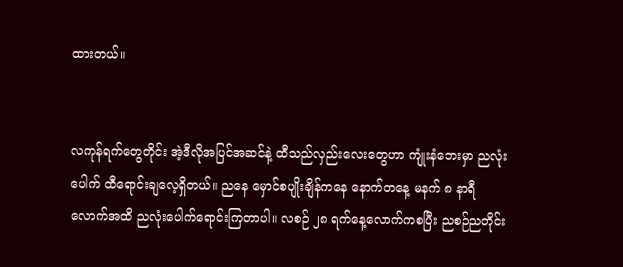ထားတယ်။


လကုန်ရက်တွေတိုင်း အဲ့ဒီလိုအပြင်အဆင်နဲ့ ထီသည်လှည်းလေးတွေဟာ ကျုံးနံဘေးမှာ ညလုံးပေါက် ထီရောင်းချလေ့ရှိတယ်။ ညနေ မှောင်စပျိုးချိန်ကနေ နောက်တနေ့ မနက် ၈ နာရီလောက်အထိ ညလုံးပေါက်ရောင်းကြတာပါ။ လစဉ် ၂၈ ရက်နေ့လောက်ကစပြီး ညစဉ်ညတိုင်း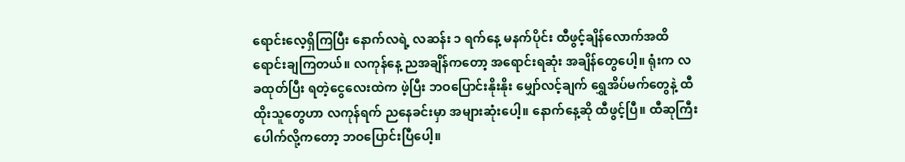ရောင်းလေ့ရှိကြပြီး နောက်လရဲ့ လဆန်း ၁ ရက်နေ့ မနက်ပိုင်း ထီဖွင့်ချိန်လောက်အထိ ရောင်းချကြတယ်။ လကုန်နေ့ ညအချိန်ကတော့ အရောင်းရဆုံး အချိန်တွေပေါ့။ ရုံးက လခထုတ်ပြီး ရတဲ့ငွေလေးထဲက ဖဲ့ပြီး ဘဝပြောင်းနိုးနိုး မျှော်လင့်ချက် ရွှေအိပ်မက်တွေနဲ့ ထီထိုးသူတွေဟာ လကုန်ရက် ညနေခင်းမှာ အများဆုံးပေါ့။ နောက်နေ့ဆို ထီဖွင့်ပြီ။ ထီဆုကြီးပေါက်လို့ကတော့ ဘဝပြောင်းပြီပေါ့။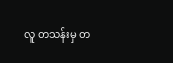လူ တသန်းမှ တ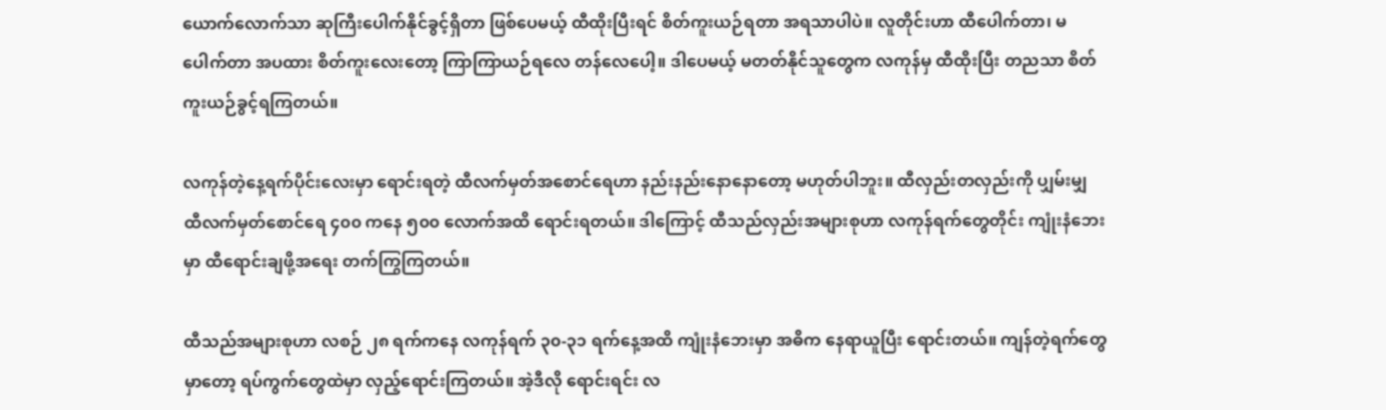ယောက်လောက်သာ ဆုကြီးပေါက်နိုင်ခွင့်ရှိတာ ဖြစ်ပေမယ့် ထီထိုးပြီးရင် စိတ်ကူးယဉ်ရတာ အရသာပါပဲ။ လူတိုင်းဟာ ထီပေါက်တာ၊ မပေါက်တာ အပထား စိတ်ကူးလေးတော့ ကြာကြာယဉ်ရလေ တန်လေပေါ့။ ဒါပေမယ့် မတတ်နိုင်သူတွေက လကုန်မှ ထီထိုးပြီး တညသာ စိတ်ကူးယဉ်ခွင့်ရကြတယ်။

လကုန်တဲ့နေ့ရက်ပိုင်းလေးမှာ ရောင်းရတဲ့ ထီလက်မှတ်အစောင်ရေဟာ နည်းနည်းနောနောတော့ မဟုတ်ပါဘူး။ ထီလှည်းတလှည်းကို ပျှမ်းမျှ ထီလက်မှတ်စောင်ရေ ၄၀၀ ကနေ ၅၀၀ လောက်အထိ ရောင်းရတယ်။ ဒါကြောင့် ထီသည်လှည်းအများစုဟာ လကုန်ရက်တွေတိုင်း ကျုံးနံဘေးမှာ ထီရောင်းချဖို့အရေး တက်ကြွကြတယ်။

ထီသည်အများစုဟာ လစဉ် ၂၈ ရက်ကနေ လကုန်ရက် ၃၀-၃၁ ရက်နေ့အထိ ကျုံးနံဘေးမှာ အဓိက နေရာယူပြီး ရောင်းတယ်။ ကျန်တဲ့ရက်တွေမှာတော့ ရပ်ကွက်တွေထဲမှာ လှည့်ရောင်းကြတယ်။ အဲ့ဒီလို ရောင်းရင်း လ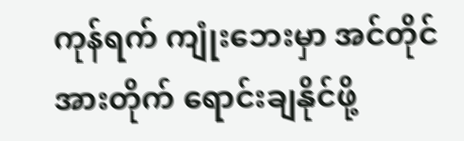ကုန်ရက် ကျုံးဘေးမှာ အင်တိုင်အားတိုက် ရောင်းချနိုင်ဖို့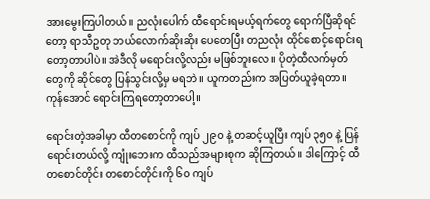အားမွေးကြပါတယ်။ ညလုံးပေါက် ထီရောင်းရမယ့်ရက်တွေ ရောက်ပြီဆိုရင်တော့ ရာသီဥတု ဘယ်လောက်ဆိုးဆိုး ပေတေပြီး တညလုံး ထိုင်စောင့်ရောင်းရတော့တာပါပဲ။ အဲဒီလို မရောင်းလို့လည်း မဖြစ်ဘူးလေ။ ပိုတဲ့ထီလက်မှတ်တွေကို ဆိုင်တွေ ပြန်သွင်းလို့မှ မရဘဲ။ ယူကတည်းက အပြတ်ယူခဲ့ရတာ။  ကုန်အောင် ရောင်းကြရတော့တာပေါ့။

ရောင်းတဲ့အခါမှာ ထီတစောင်ကို ကျပ် ၂၉၀ နဲ့ တဆင့်ယူပြီး ကျပ် ၃၅၀ နဲ့ ပြန်ရောင်းတယ်လို့ ကျုံးဘေးက ထီသည်အများစုက ဆိုကြတယ်။ ဒါကြောင့် ထီတစောင်တိုင်း တစောင်တိုင်းကို ၆၀ ကျပ်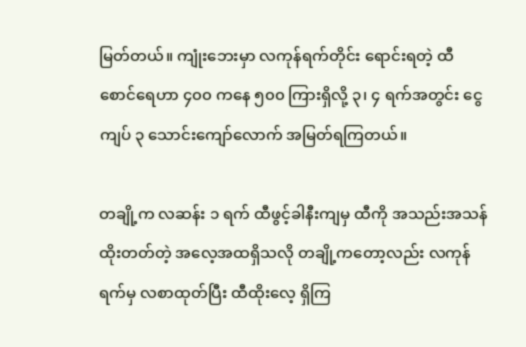မြတ်တယ်။ ကျုံးဘေးမှာ လကုန်ရက်တိုင်း ရောင်းရတဲ့ ထီစောင်ရေဟာ ၄၀၀ ကနေ ၅၀၀ ကြားရှိလို့ ၃၊ ၄ ရက်အတွင်း ငွေကျပ် ၃ သောင်းကျော်လောက် အမြတ်ရကြတယ်။

တချို့က လဆန်း ၁ ရက် ထီဖွင့်ခါနီးကျမှ ထီကို အသည်းအသန်ထိုးတတ်တဲ့ အလေ့အထရှိသလို တချို့ကတော့လည်း လကုန်ရက်မှ လစာထုတ်ပြီး ထီထိုးလေ့ ရှိကြ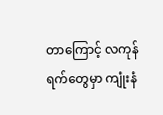တာကြောင့် လကုန်ရက်တွေမှာ ကျုံးနံ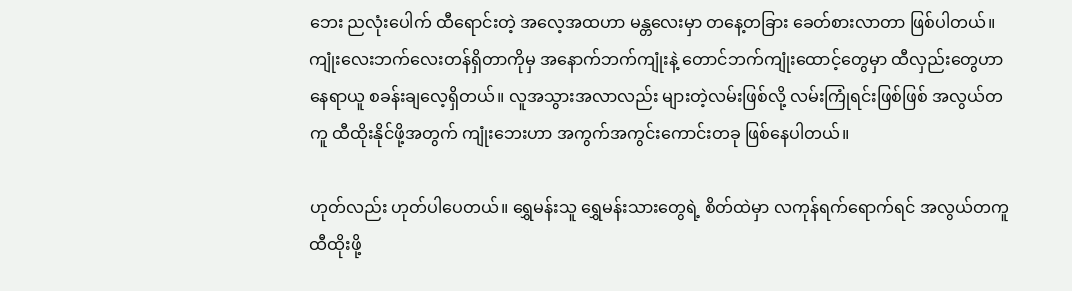ဘေး ညလုံးပေါက် ထီရောင်းတဲ့ အလေ့အထဟာ မန္တလေးမှာ တနေ့တခြား ခေတ်စားလာတာ ဖြစ်ပါတယ်။
ကျုံးလေးဘက်လေးတန်ရှိတာကိုမှ အနောက်ဘက်ကျုံးနဲ့ တောင်ဘက်ကျုံးထောင့်တွေမှာ ထီလှည်းတွေဟာ နေရာယူ စခန်းချလေ့ရှိတယ်။ လူအသွားအလာလည်း များတဲ့လမ်းဖြစ်လို့ လမ်းကြုံရင်းဖြစ်ဖြစ် အလွယ်တကူ ထီထိုးနိုင်ဖို့အတွက် ကျုံးဘေးဟာ အကွက်အကွင်းကောင်းတခု ဖြစ်နေပါတယ်။

ဟုတ်လည်း ဟုတ်ပါပေတယ်။ ရွှေမန်းသူ ရွှေမန်းသားတွေရဲ့ စိတ်ထဲမှာ လကုန်ရက်ရောက်ရင် အလွယ်တကူ ထီထိုးဖို့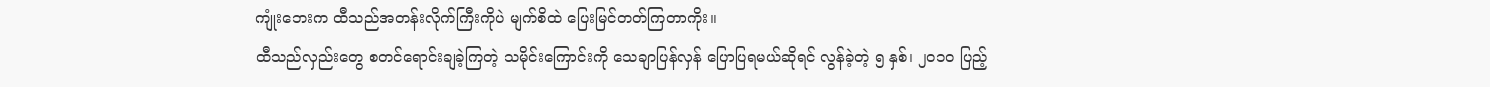ကျုံးဘေးက ထီသည်အတန်းလိုက်ကြီးကိုပဲ မျက်စိထဲ ပြေးမြင်တတ်ကြတာကိုး။
ထီသည်လှည်းတွေ စတင်ရောင်းချခဲ့ကြတဲ့ သမိုင်းကြောင်းကို သေချာပြန်လှန် ပြောပြရမယ်ဆိုရင် လွန်ခဲ့တဲ့ ၅ နှစ်၊ ၂၀၁၀ ပြည့်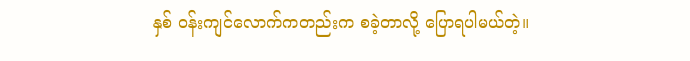နှစ် ဝန်းကျင်လောက်ကတည်းက စခဲ့တာလို့ ပြောရပါမယ်တဲ့။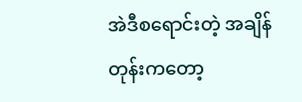အဲဒီစရောင်းတဲ့ အချိန်တုန်းကတော့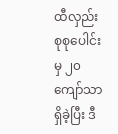ထီလှည်း စုစုပေါင်းမှ ၂၀ ကျော်သာ ရှိခဲ့ပြီး ဒီ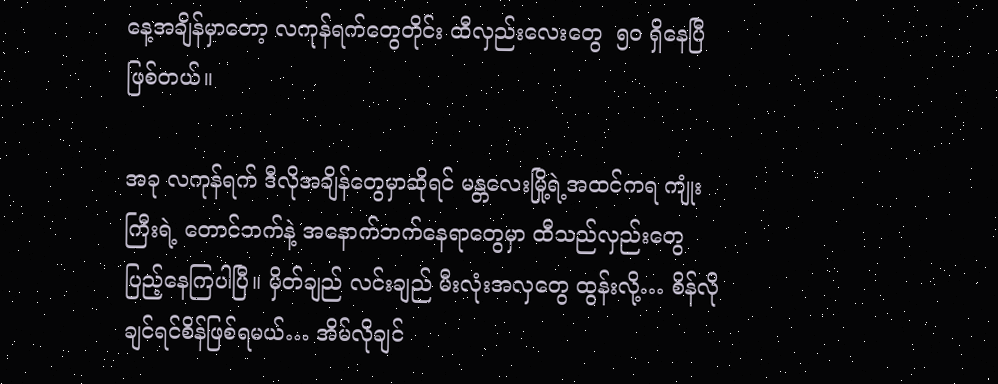နေ့အချိန်မှာတော့ လကုန်ရက်တွေတိုင်း ထီလှည်းလေးတွေ  ၅၀ ရှိနေပြီဖြစ်တယ်။

အခု လကုန်ရက် ဒီလိုအချိန်တွေမှာဆိုရင် မန္တလေးမြို့ရဲ့အထင်ကရ ကျုံးကြီးရဲ့ တောင်ဘက်နဲ့ အနောက်ဘက်နေရာတွေမှာ ထီသည်လှည်းတွေ ပြည့်နေကြပါပြီ။ မှိတ်ချည် လင်းချည် မီးလုံးအလှတွေ ထွန်းလို့… စိန်လိုချင်ရင်စိန်ဖြစ်ရမယ်… အိမ်လိုချင်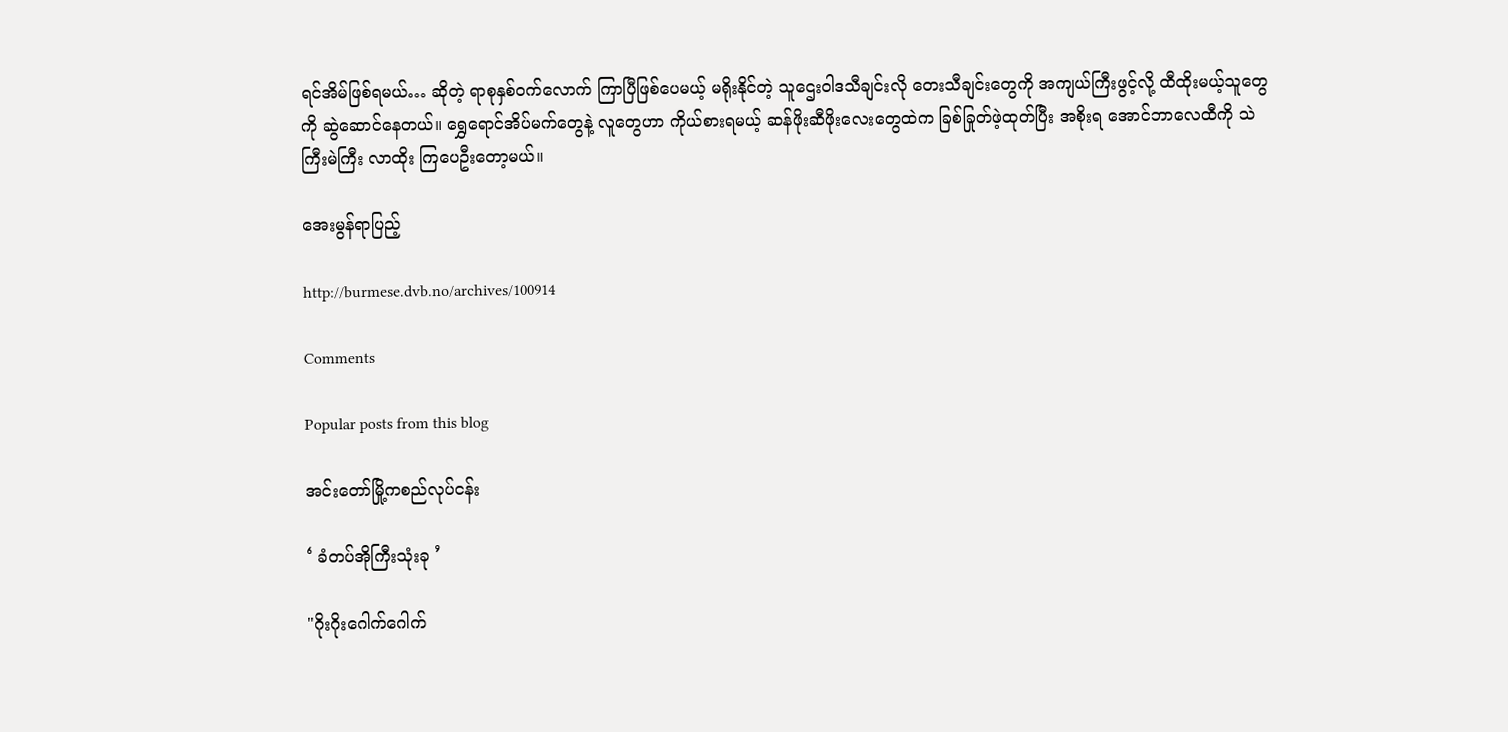ရင်အိမ်ဖြစ်ရမယ်… ဆိုတဲ့ ရာစုနှစ်ဝက်လောက် ကြာပြီဖြစ်ပေမယ့် မရိုးနိုင်တဲ့ သူဌေးဝါဒသီချင်းလို တေးသီချင်းတွေကို အကျယ်ကြီးဖွင့်လို့ ထီထိုးမယ့်သူတွေကို ဆွဲဆောင်နေတယ်။ ရွှေရောင်အိပ်မက်တွေနဲ့ လူတွေဟာ ကိုယ်စားရမယ့် ဆန်ဖိုးဆီဖိုးလေးတွေထဲက ခြစ်ခြုတ်ဖဲ့ထုတ်ပြီး အစိုးရ အောင်ဘာလေထီကို သဲကြီးမဲကြီး လာထိုး ကြပေဦးတော့မယ်။

အေးမွန်ရာပြည့်

http://burmese.dvb.no/archives/100914

Comments

Popular posts from this blog

အင်းတော်မြို့ကစည်လုပ်ငန်း

‘ ခံတပ်အိုကြီးသုံးခု ’

"ဂိုးဂိုးဂေါက်ဂေါက်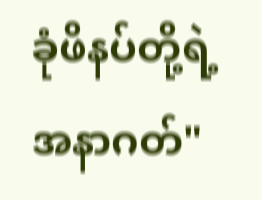ခုံဖိနပ်တို့ရဲ့ အနာဂတ်"